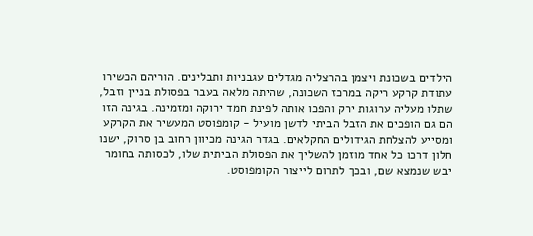הילדים בשכונת ויצמן בהרצליה מגדלים עגבניות ותבלינים. הוריהם הכשירו עתודת קרקע ריקה במרכז השכונה, שהיתה מלאה בעבר בפסולת בניין וזבל, שתלו מעליה ערוגות ירק והפכו אותה לפינת חמד ירוקה ומזמינה. בגינה הזו הם גם הופכים את הזבל הביתי לדשן מועיל - קומפוסט המעשיר את הקרקע ומסייע להצלחת הגידולים החקלאים. בגדר הגינה מכיוון רחוב בן סרוק, ישנו חלון דרכו כל אחד מוזמן להשליך את הפסולת הביתית שלו, לכסותה בחומר יבש שנמצא שם, ובכך לתרום לייצור הקומפוסט.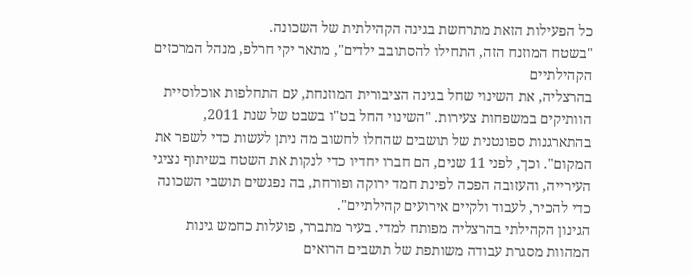כל הפעילות הזאת מתרחשת בגינה הקהילתית של השכונה.
"בשטח המוזנח הזה, התחילו להסתובב ילדים", מתאר יקי חרלפ, מנהל המרכזים הקהילתיים
בהרצליה, את השינוי שחל בגינה הציבורית המוזנחת, עם התחלפות אוכלוסיית הוותיקים במשפחות צעירות. "השינוי החל בט"ו בשבט של שנת 2011, בהתארגנות ספונטנית של תושבים שהחלו לחשוב מה ניתן לעשות כדי לשפר את המקום". וכך, לפני 11 שנים, הם חברו יחדיו כדי לנקות את השטח בשיתוף נציגי העירייה, והעזובה הפכה לפינת חמד ירוקה ופורחת, בה נפגשים תושבי השכונה כדי להכיר, לעבוד ולקיים אירועים קהילתיים".
הגינון הקהילתי בהרצליה מפותח למדי. בעיר מתברר, פועלות כחמש גינות המהוות מסגרת עבודה משותפת של תושבים הרואים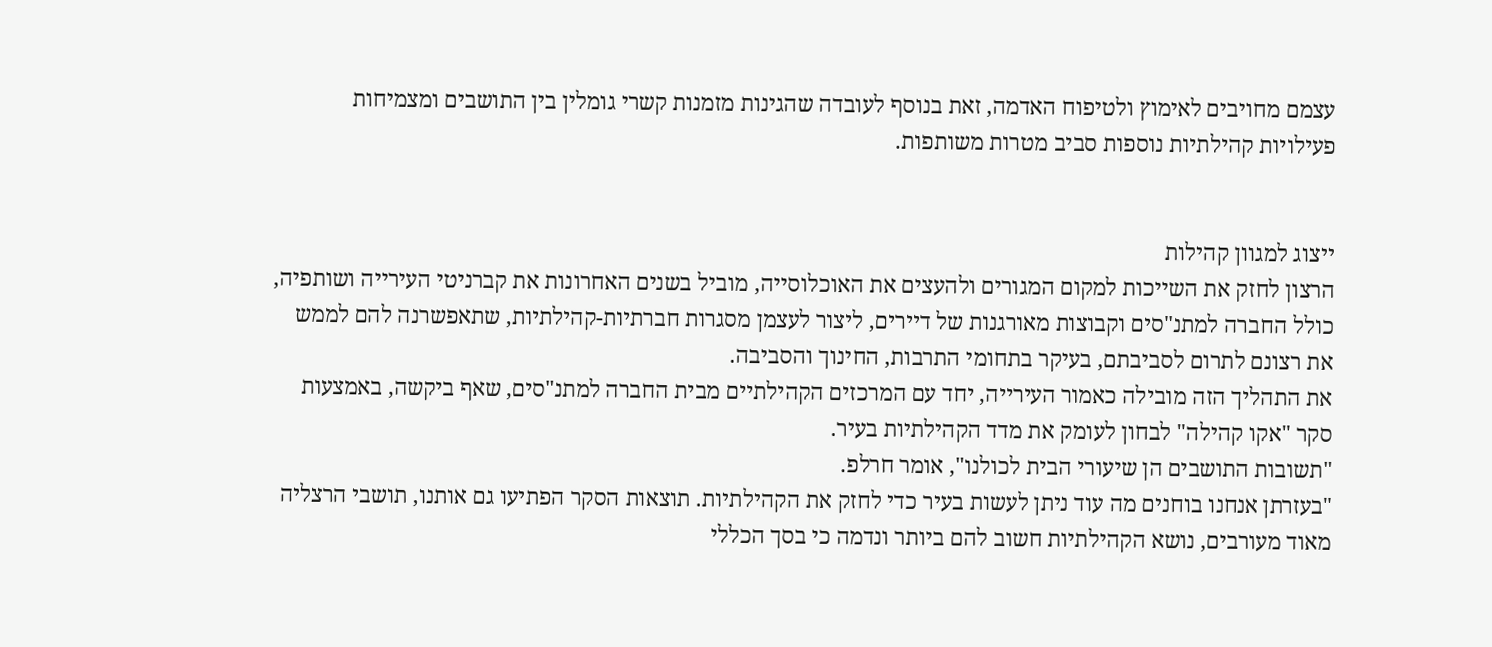עצמם מחויבים לאימוץ ולטיפוח האדמה, זאת בנוסף לעובדה שהגינות מזמנות קשרי גומלין בין התושבים ומצמיחות פעילויות קהילתיות נוספות סביב מטרות משותפות.


ייצוג למגוון קהילות
הרצון לחזק את השייכות למקום המגורים ולהעצים את האוכלוסייה, מוביל בשנים האחרונות את קברניטי העירייה ושותפיה, כולל החברה למתנ"סים וקבוצות מאורגנות של דיירים, ליצור לעצמן מסגרות חברתיות-קהילתיות, שתאפשרנה להם לממש את רצונם לתרום לסביבתם, בעיקר בתחומי התרבות, החינוך והסביבה.
את התהליך הזה מובילה כאמור העירייה, יחד עם המרכזים הקהילתיים מבית החברה למתנ"סים, שאף ביקשה, באמצעות סקר "אקו קהילה" לבחון לעומק את מדד הקהילתיות בעיר.
"תשובות התושבים הן שיעורי הבית לכולנו", אומר חרלפ.
"בעזרתן אנחנו בוחנים מה עוד ניתן לעשות בעיר כדי לחזק את הקהילתיות. תוצאות הסקר הפתיעו גם אותנו, תושבי הרצליה מאוד מעורבים, נושא הקהילתיות חשוב להם ביותר ונדמה כי בסך הכללי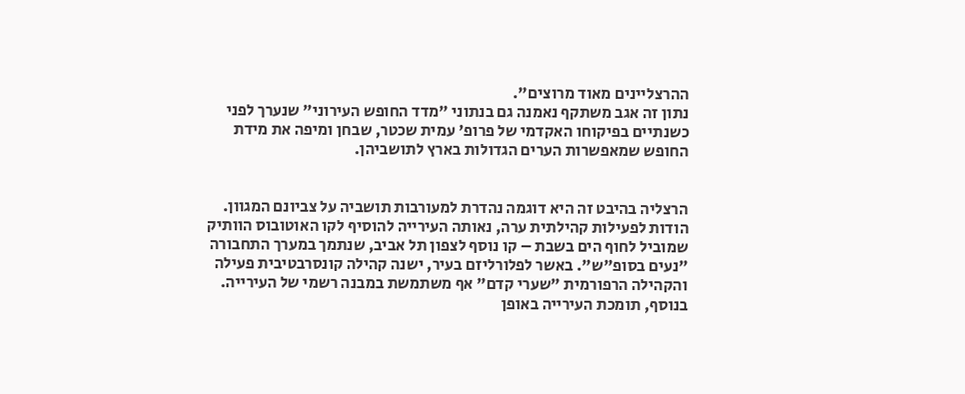ההרצליינים מאוד מרוצים".
נתון זה אגב משתקף נאמנה גם בנתוני "מדד החופש העירוני" שנערך לפני כשנתיים בפיקוחו האקדמי של פרופ' עמית שכטר, שבחן ומיפה את מידת החופש שמאפשרות הערים הגדולות בארץ לתושביהן.


הרצליה בהיבט זה היא דוגמה נהדרת למעורבות תושביה על צביונם המגוון. הודות לפעילות קהילתית ערה, נאותה העירייה להוסיף לקו האוטובוס הוותיק שמוביל לחוף הים בשבת – קו נוסף לצפון תל אביב, שנתמך במערך התחבורה "נעים בסופ"ש". באשר לפלורליזם בעיר, ישנה קהילה קונסרבטיבית פעילה והקהילה הרפורמית "שערי קדם" אף משתמשת במבנה רשמי של העירייה.
בנוסף, תומכת העירייה באופן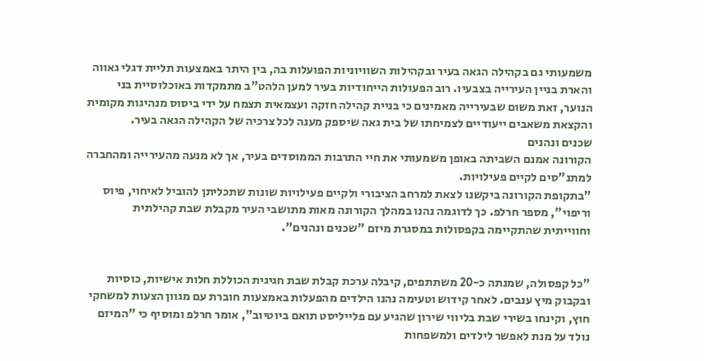משמעותי גם בקהילה הגאה בעיר ובקהילות השוויוניות הפועלות בה, בין היתר באמצעות תליית דגלי גאווה והארת בניין העירייה בצבעיו. רוב הפעולות הייחודיות בעיר למען הלהט"ב מתמקדות באוכלוסיית בני הנוער, זאת משום שבעירייה מאמינים כי בניית קהילה חזקה ועצמאית תצמח על ידי ביסוס מנהיגות מקומית והקצאת משאבים ייעודיים לצמיחתו של בית גאה שיספק מענה לכל צרכיה של הקהילה הגאה בעיר.
שכנים ונהנים
הקורונה אמנם השביתה באופן משמעותי את חיי התרבות הממוסדים בעיר, אך לא מנעה מהעירייה ומהחברה למתנ"סים לקיים פעילויות.
"בתקופת הקורונה ביקשנו לצאת למרחב הציבורי ולקיים פעילויות שונות שתכליתן להוביל לאיחוי, פיוס וריפוי", מספר חרלפ. כך לדוגמה נהנו במהלך הקורונה מאות מתושבי העיר מקבלת שבת קהילתית וחווייתית שהתקיימה בקפסולות במסגרת מיזם "שכנים ונהנים".


"כל קפסולה, שמנתה כ-20 משתתפים, קיבלה ערכת קבלת שבת חגיגית הכוללת חלות אישיות, כוסיות ובקבוק מיץ ענבים. לאחר קידוש וטעימה נהנו הילדים מהפעלות באמצעות חוברת עם מגוון הצעות למשחקי חוץ, וקינחו בשירי שבת בליווי שירון שהגיע עם פלייליסט תואם ביוטיוב", אומר חרלפ ומוסיף כי "המיזם נולד על מנת לאפשר לילדים ולמשפחות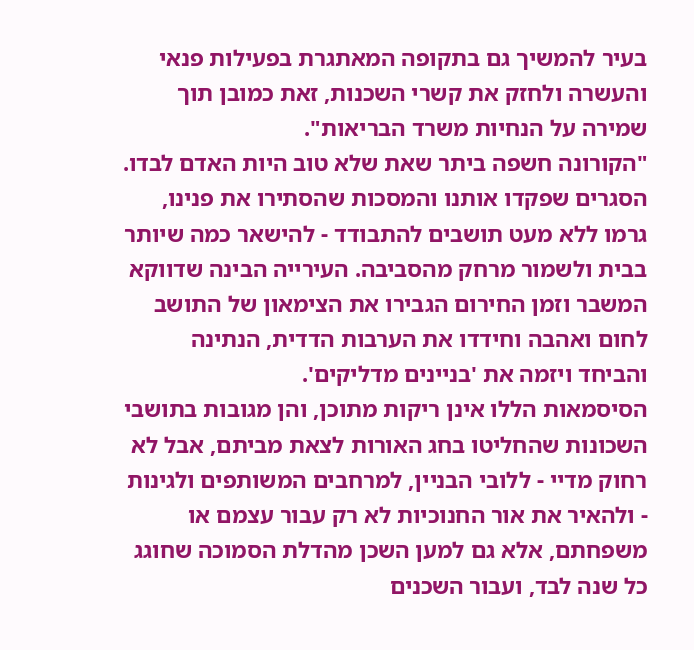בעיר להמשיך גם בתקופה המאתגרת בפעילות פנאי והעשרה ולחזק את קשרי השכנות, זאת כמובן תוך שמירה על הנחיות משרד הבריאות".
"הקורונה חשפה ביתר שאת שלא טוב היות האדם לבדו. הסגרים שפקדו אותנו והמסכות שהסתירו את פנינו, גרמו ללא מעט תושבים להתבודד - להישאר כמה שיותר בבית ולשמור מרחק מהסביבה. העירייה הבינה שדווקא המשבר וזמן החירום הגבירו את הצימאון של התושב לחום ואהבה וחידדו את הערבות הדדית, הנתינה והביחד ויזמה את 'בניינים מדליקים'.
הסיסמאות הללו אינן ריקות מתוכן, והן מגובות בתושבי השכונות שהחליטו בחג האורות לצאת מביתם, אבל לא רחוק מדיי - ללובי הבניין, למרחבים המשותפים ולגינות - ולהאיר את אור החנוכיות לא רק עבור עצמם או משפחתם, אלא גם למען השכן מהדלת הסמוכה שחוגג כל שנה לבד, ועבור השכנים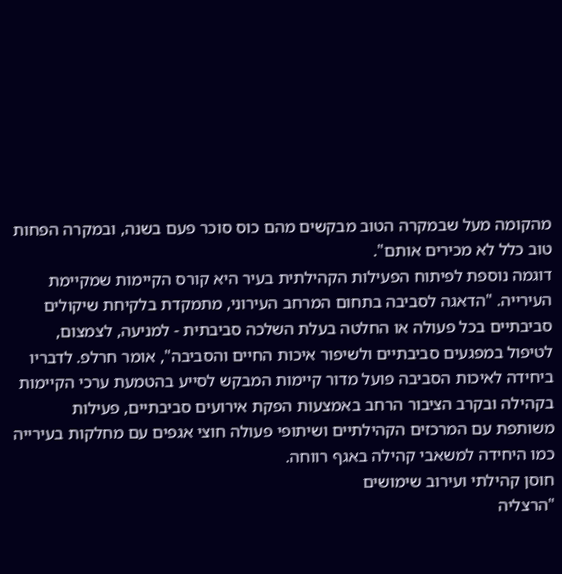מהקומה מעל שבמקרה הטוב מבקשים מהם כוס סוכר פעם בשנה, ובמקרה הפחות טוב כלל לא מכירים אותם".
דוגמה נוספת לפיתוח הפעילות הקהילתית בעיר היא קורס הקיימות שמקיימת העירייה. "הדאגה לסביבה בתחום המרחב העירוני, מתמקדת בלקיחת שיקולים סביבתיים בכל פעולה או החלטה בעלת השלכה סביבתית - למניעה, לצמצום, לטיפול במפגעים סביבתיים ולשיפור איכות החיים והסביבה", אומר חרלפ. לדבריו ביחידה לאיכות הסביבה פועל מדור קיימות המבקש לסייע בהטמעת ערכי הקיימות בקהילה ובקרב הציבור הרחב באמצעות הפקת אירועים סביבתיים, פעילות משותפת עם המרכזים הקהילתיים ושיתופי פעולה חוצי אגפים עם מחלקות בעירייה כמו היחידה למשאבי קהילה באגף רווחה.
חוסן קהילתי ועירוב שימושים
"הרצליה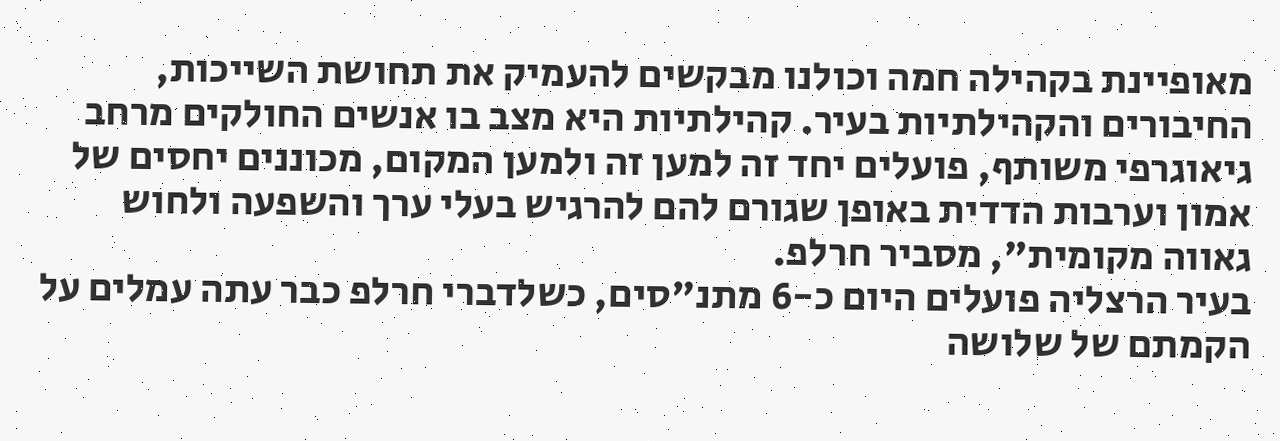מאופיינת בקהילה חמה וכולנו מבקשים להעמיק את תחושת השייכות, החיבורים והקהילתיות בעיר. קהילתיות היא מצב בו אנשים החולקים מרחב גיאוגרפי משותף, פועלים יחד זה למען זה ולמען המקום, מכוננים יחסים של אמון וערבות הדדית באופן שגורם להם להרגיש בעלי ערך והשפעה ולחוש גאווה מקומית", מסביר חרלפ.
בעיר הרצליה פועלים היום כ-6 מתנ"סים, כשלדברי חרלפ כבר עתה עמלים על הקמתם של שלושה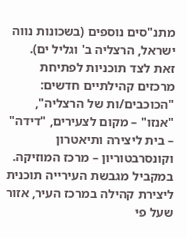מתנ"סים נוספים (בשכונות נווה ישראל, הרצליה ב' וגליל ים). זאת לצד תוכניות לפתיחת מרכזים קהילתיים חדשים: "הכוכבים/ות של הרצליה", "אנזו" – מקום לצעירים, "דידה" – בית ליצירה ותיאטרון וקונסרבטוריון – מרכז המוזיקה. במקביל מגבשת העירייה תוכנית ליצירת קהילה במרכז העיר, אזור שעל פי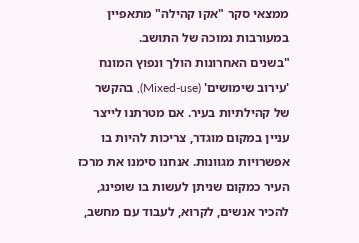ממצאי סקר "אקו קהילה" מתאפיין במעורבות נמוכה של התושב.
"בשנים האחרונות הולך ונפוץ המונח 'עירוב שימושים' (Mixed-use), בהקשר של קהילתיות בעיר. אם מטרתנו לייצר עניין במקום מוגדר, צריכות להיות בו אפשרויות מגוונות. אנחנו סימנו את מרכז העיר כמקום שניתן לעשות בו שופינג, להכיר אנשים, לקרוא, לעבוד עם מחשב,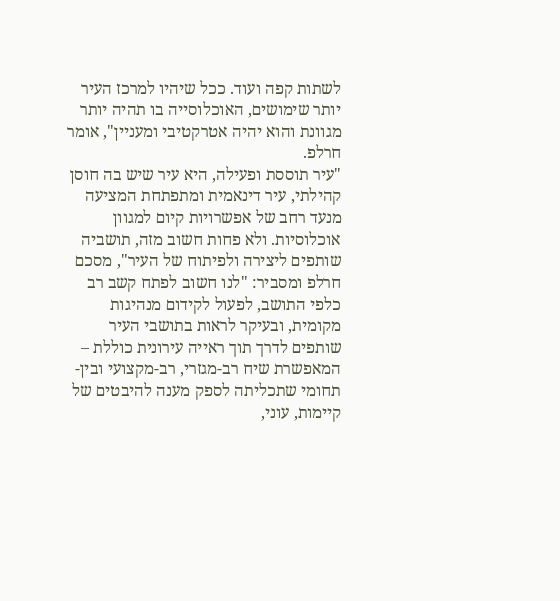לשתות קפה ועוד. ככל שיהיו למרכז העיר יותר שימושים, האוכלוסייה בו תהיה יותר מגוונת והוא יהיה אטרקטיבי ומעניין", אומר חרלפ.
"עיר תוססת ופעילה, היא עיר שיש בה חוסן קהילתי, עיר דינאמית ומתפתחת המציעה מנעד רחב של אפשרויות קיום למגוון אוכלוסיות. ולא פחות חשוב מזה, תושביה שותפים ליצירה ולפיתוח של העיר", מסכם חרלפ ומסביר: "לנו חשוב לפתח קשב רב כלפי התושב, לפעול לקידום מנהיגות מקומית, ובעיקר לראות בתושבי העיר שותפים לדרך תוך ראייה עירונית כוללת – המאפשרת שיח רב-מגזרי, רב-מקצועי ובין-תחומי שתכליתה לספק מענה להיבטים של קיימות, עוני,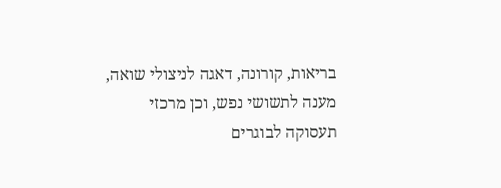בריאות, קורונה, דאגה לניצולי שואה, מענה לתשושי נפש, וכן מרכזי תעסוקה לבוגרים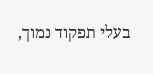בעלי תפקוד נמוך,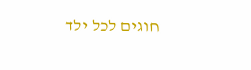חוגים לכל ילד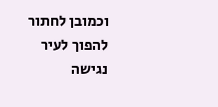וכמובן לחתור להפוך לעיר נגישה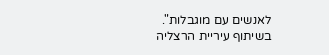לאנשים עם מוגבלות".
בשיתוף עיריית הרצליה